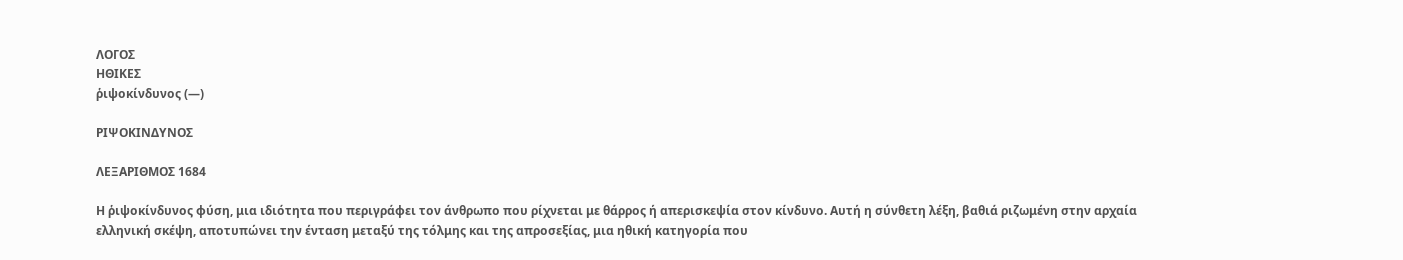ΛΟΓΟΣ
ΗΘΙΚΕΣ
ῥιψοκίνδυνος (—)

ΡΙΨΟΚΙΝΔΥΝΟΣ

ΛΕΞΑΡΙΘΜΟΣ 1684

Η ῥιψοκίνδυνος φύση, μια ιδιότητα που περιγράφει τον άνθρωπο που ρίχνεται με θάρρος ή απερισκεψία στον κίνδυνο. Αυτή η σύνθετη λέξη, βαθιά ριζωμένη στην αρχαία ελληνική σκέψη, αποτυπώνει την ένταση μεταξύ της τόλμης και της απροσεξίας, μια ηθική κατηγορία που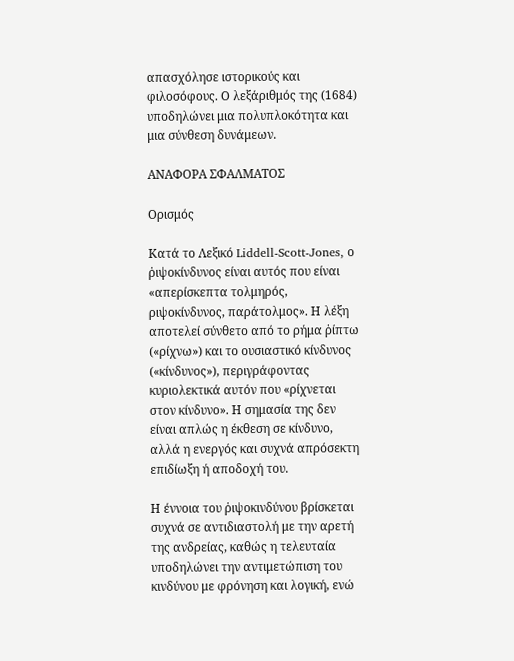απασχόλησε ιστορικούς και φιλοσόφους. Ο λεξάριθμός της (1684) υποδηλώνει μια πολυπλοκότητα και μια σύνθεση δυνάμεων.

ΑΝΑΦΟΡΑ ΣΦΑΛΜΑΤΟΣ

Ορισμός

Κατά το Λεξικό Liddell-Scott-Jones, ο ῥιψοκίνδυνος είναι αυτός που είναι «απερίσκεπτα τολμηρός, ριψοκίνδυνος, παράτολμος». Η λέξη αποτελεί σύνθετο από το ρήμα ῥίπτω («ρίχνω») και το ουσιαστικό κίνδυνος («κίνδυνος»), περιγράφοντας κυριολεκτικά αυτόν που «ρίχνεται στον κίνδυνο». Η σημασία της δεν είναι απλώς η έκθεση σε κίνδυνο, αλλά η ενεργός και συχνά απρόσεκτη επιδίωξη ή αποδοχή του.

Η έννοια του ῥιψοκινδύνου βρίσκεται συχνά σε αντιδιαστολή με την αρετή της ανδρείας, καθώς η τελευταία υποδηλώνει την αντιμετώπιση του κινδύνου με φρόνηση και λογική, ενώ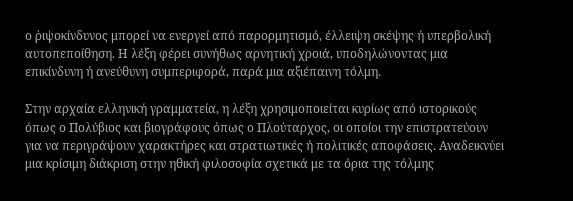ο ῥιψοκίνδυνος μπορεί να ενεργεί από παρορμητισμό, έλλειψη σκέψης ή υπερβολική αυτοπεποίθηση. Η λέξη φέρει συνήθως αρνητική χροιά, υποδηλώνοντας μια επικίνδυνη ή ανεύθυνη συμπεριφορά, παρά μια αξιέπαινη τόλμη.

Στην αρχαία ελληνική γραμματεία, η λέξη χρησιμοποιείται κυρίως από ιστορικούς όπως ο Πολύβιος και βιογράφους όπως ο Πλούταρχος, οι οποίοι την επιστρατεύουν για να περιγράψουν χαρακτήρες και στρατιωτικές ή πολιτικές αποφάσεις. Αναδεικνύει μια κρίσιμη διάκριση στην ηθική φιλοσοφία σχετικά με τα όρια της τόλμης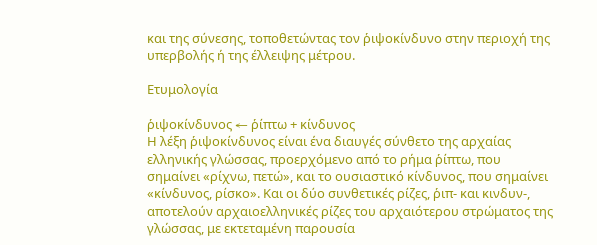και της σύνεσης, τοποθετώντας τον ῥιψοκίνδυνο στην περιοχή της υπερβολής ή της έλλειψης μέτρου.

Ετυμολογία

ῥιψοκίνδυνος ← ῥίπτω + κίνδυνος
Η λέξη ῥιψοκίνδυνος είναι ένα διαυγές σύνθετο της αρχαίας ελληνικής γλώσσας, προερχόμενο από το ρήμα ῥίπτω, που σημαίνει «ρίχνω, πετώ», και το ουσιαστικό κίνδυνος, που σημαίνει «κίνδυνος, ρίσκο». Και οι δύο συνθετικές ρίζες, ῥιπ- και κινδυν-, αποτελούν αρχαιοελληνικές ρίζες του αρχαιότερου στρώματος της γλώσσας, με εκτεταμένη παρουσία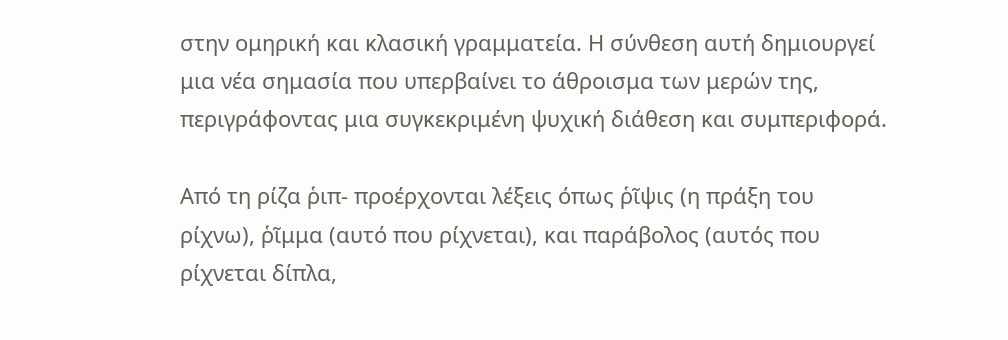στην ομηρική και κλασική γραμματεία. Η σύνθεση αυτή δημιουργεί μια νέα σημασία που υπερβαίνει το άθροισμα των μερών της, περιγράφοντας μια συγκεκριμένη ψυχική διάθεση και συμπεριφορά.

Από τη ρίζα ῥιπ- προέρχονται λέξεις όπως ῥῖψις (η πράξη του ρίχνω), ῥῖμμα (αυτό που ρίχνεται), και παράβολος (αυτός που ρίχνεται δίπλα,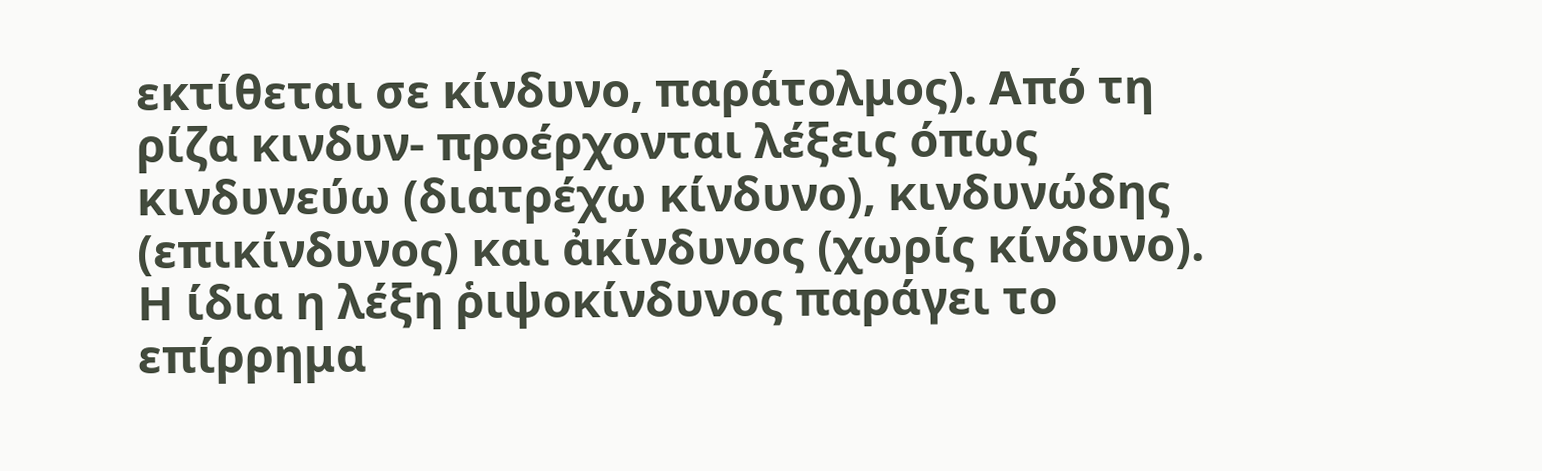εκτίθεται σε κίνδυνο, παράτολμος). Από τη ρίζα κινδυν- προέρχονται λέξεις όπως κινδυνεύω (διατρέχω κίνδυνο), κινδυνώδης (επικίνδυνος) και ἀκίνδυνος (χωρίς κίνδυνο). Η ίδια η λέξη ῥιψοκίνδυνος παράγει το επίρρημα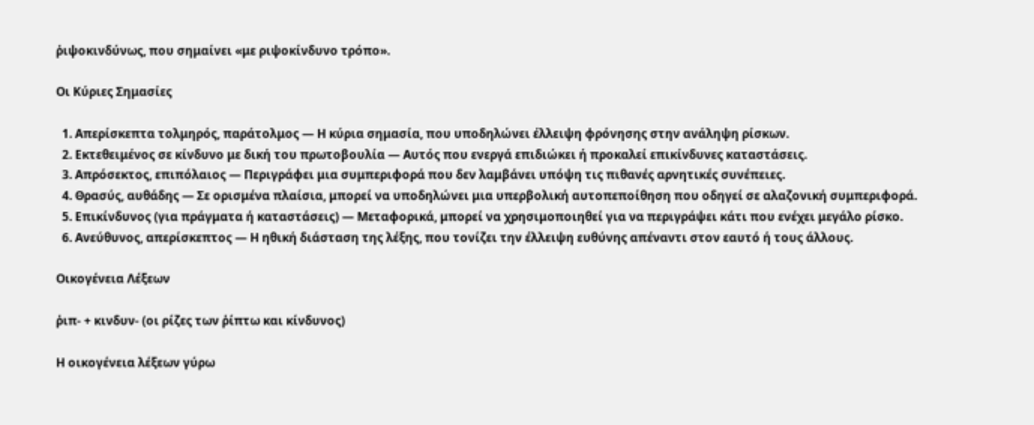ῥιψοκινδύνως, που σημαίνει «με ριψοκίνδυνο τρόπο».

Οι Κύριες Σημασίες

  1. Απερίσκεπτα τολμηρός, παράτολμος — Η κύρια σημασία, που υποδηλώνει έλλειψη φρόνησης στην ανάληψη ρίσκων.
  2. Εκτεθειμένος σε κίνδυνο με δική του πρωτοβουλία — Αυτός που ενεργά επιδιώκει ή προκαλεί επικίνδυνες καταστάσεις.
  3. Απρόσεκτος, επιπόλαιος — Περιγράφει μια συμπεριφορά που δεν λαμβάνει υπόψη τις πιθανές αρνητικές συνέπειες.
  4. Θρασύς, αυθάδης — Σε ορισμένα πλαίσια, μπορεί να υποδηλώνει μια υπερβολική αυτοπεποίθηση που οδηγεί σε αλαζονική συμπεριφορά.
  5. Επικίνδυνος (για πράγματα ή καταστάσεις) — Μεταφορικά, μπορεί να χρησιμοποιηθεί για να περιγράψει κάτι που ενέχει μεγάλο ρίσκο.
  6. Ανεύθυνος, απερίσκεπτος — Η ηθική διάσταση της λέξης, που τονίζει την έλλειψη ευθύνης απέναντι στον εαυτό ή τους άλλους.

Οικογένεια Λέξεων

ῥιπ- + κινδυν- (οι ρίζες των ῥίπτω και κίνδυνος)

Η οικογένεια λέξεων γύρω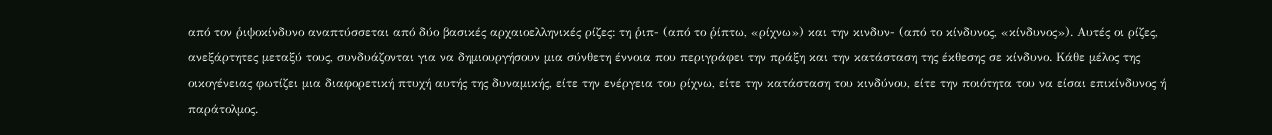από τον ῥιψοκίνδυνο αναπτύσσεται από δύο βασικές αρχαιοελληνικές ρίζες: τη ῥιπ- (από το ῥίπτω, «ρίχνω») και την κινδυν- (από το κίνδυνος, «κίνδυνος»). Αυτές οι ρίζες, ανεξάρτητες μεταξύ τους, συνδυάζονται για να δημιουργήσουν μια σύνθετη έννοια που περιγράφει την πράξη και την κατάσταση της έκθεσης σε κίνδυνο. Κάθε μέλος της οικογένειας φωτίζει μια διαφορετική πτυχή αυτής της δυναμικής, είτε την ενέργεια του ρίχνω, είτε την κατάσταση του κινδύνου, είτε την ποιότητα του να είσαι επικίνδυνος ή παράτολμος.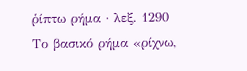ῥίπτω ρήμα · λεξ. 1290
Το βασικό ρήμα «ρίχνω,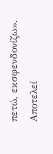πετώ, εκσφενδονίζω». Αποτελεί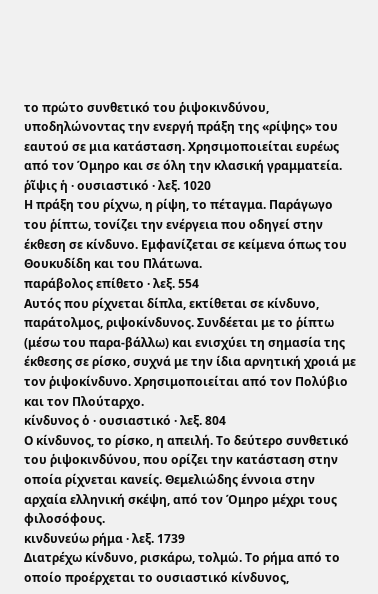το πρώτο συνθετικό του ῥιψοκινδύνου, υποδηλώνοντας την ενεργή πράξη της «ρίψης» του εαυτού σε μια κατάσταση. Χρησιμοποιείται ευρέως από τον Όμηρο και σε όλη την κλασική γραμματεία.
ῥῖψις ἡ · ουσιαστικό · λεξ. 1020
Η πράξη του ρίχνω, η ρίψη, το πέταγμα. Παράγωγο του ῥίπτω, τονίζει την ενέργεια που οδηγεί στην έκθεση σε κίνδυνο. Εμφανίζεται σε κείμενα όπως του Θουκυδίδη και του Πλάτωνα.
παράβολος επίθετο · λεξ. 554
Αυτός που ρίχνεται δίπλα, εκτίθεται σε κίνδυνο, παράτολμος, ριψοκίνδυνος. Συνδέεται με το ῥίπτω (μέσω του παρα-βάλλω) και ενισχύει τη σημασία της έκθεσης σε ρίσκο, συχνά με την ίδια αρνητική χροιά με τον ῥιψοκίνδυνο. Χρησιμοποιείται από τον Πολύβιο και τον Πλούταρχο.
κίνδυνος ὁ · ουσιαστικό · λεξ. 804
Ο κίνδυνος, το ρίσκο, η απειλή. Το δεύτερο συνθετικό του ῥιψοκινδύνου, που ορίζει την κατάσταση στην οποία ρίχνεται κανείς. Θεμελιώδης έννοια στην αρχαία ελληνική σκέψη, από τον Όμηρο μέχρι τους φιλοσόφους.
κινδυνεύω ρήμα · λεξ. 1739
Διατρέχω κίνδυνο, ρισκάρω, τολμώ. Το ρήμα από το οποίο προέρχεται το ουσιαστικό κίνδυνος,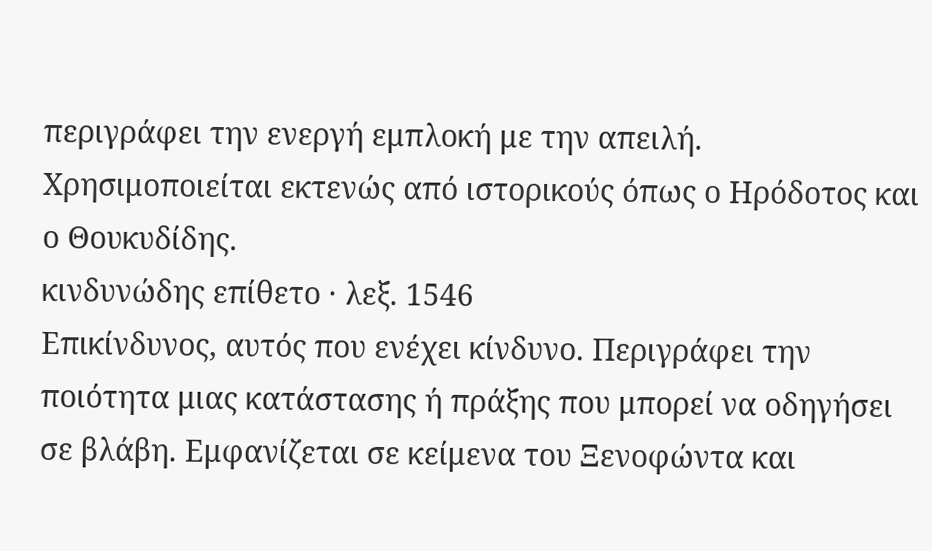περιγράφει την ενεργή εμπλοκή με την απειλή. Χρησιμοποιείται εκτενώς από ιστορικούς όπως ο Ηρόδοτος και ο Θουκυδίδης.
κινδυνώδης επίθετο · λεξ. 1546
Επικίνδυνος, αυτός που ενέχει κίνδυνο. Περιγράφει την ποιότητα μιας κατάστασης ή πράξης που μπορεί να οδηγήσει σε βλάβη. Εμφανίζεται σε κείμενα του Ξενοφώντα και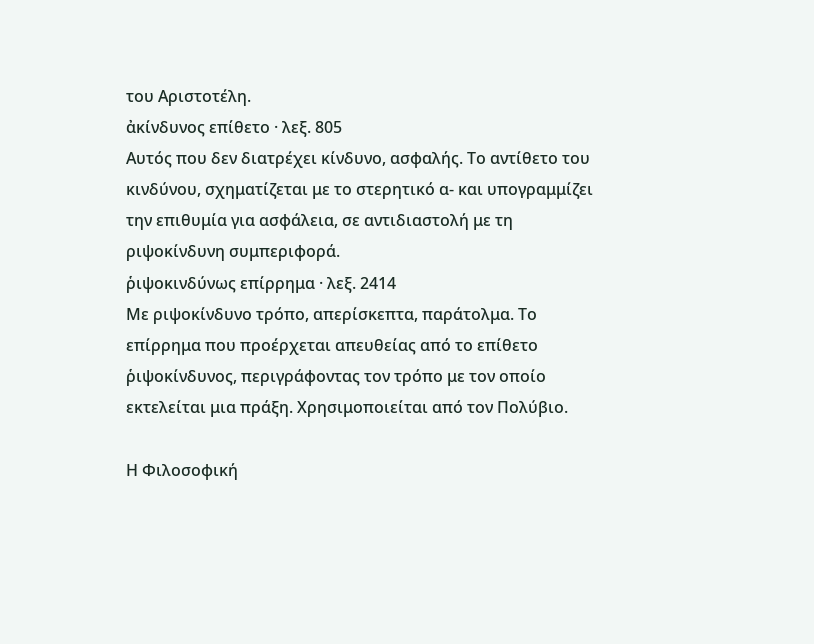του Αριστοτέλη.
ἀκίνδυνος επίθετο · λεξ. 805
Αυτός που δεν διατρέχει κίνδυνο, ασφαλής. Το αντίθετο του κινδύνου, σχηματίζεται με το στερητικό α- και υπογραμμίζει την επιθυμία για ασφάλεια, σε αντιδιαστολή με τη ριψοκίνδυνη συμπεριφορά.
ῥιψοκινδύνως επίρρημα · λεξ. 2414
Με ριψοκίνδυνο τρόπο, απερίσκεπτα, παράτολμα. Το επίρρημα που προέρχεται απευθείας από το επίθετο ῥιψοκίνδυνος, περιγράφοντας τον τρόπο με τον οποίο εκτελείται μια πράξη. Χρησιμοποιείται από τον Πολύβιο.

Η Φιλοσοφική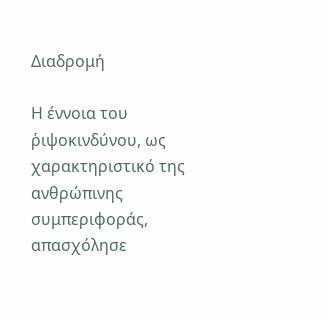Διαδρομή

Η έννοια του ῥιψοκινδύνου, ως χαρακτηριστικό της ανθρώπινης συμπεριφοράς, απασχόλησε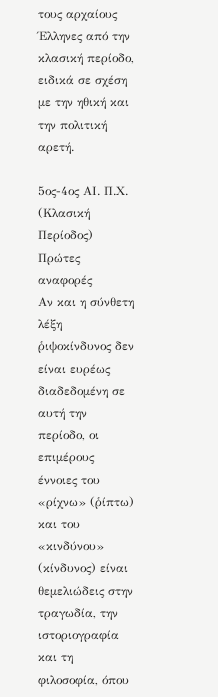τους αρχαίους Έλληνες από την κλασική περίοδο, ειδικά σε σχέση με την ηθική και την πολιτική αρετή.

5ος-4ος ΑΙ. Π.Χ. (Κλασική Περίοδος)
Πρώτες αναφορές
Αν και η σύνθετη λέξη ῥιψοκίνδυνος δεν είναι ευρέως διαδεδομένη σε αυτή την περίοδο, οι επιμέρους έννοιες του «ρίχνω» (ῥίπτω) και του «κινδύνου» (κίνδυνος) είναι θεμελιώδεις στην τραγωδία, την ιστοριογραφία και τη φιλοσοφία, όπου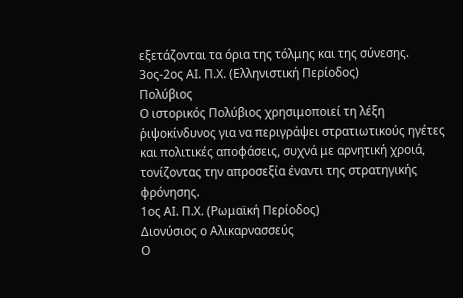εξετάζονται τα όρια της τόλμης και της σύνεσης.
3ος-2ος ΑΙ. Π.Χ. (Ελληνιστική Περίοδος)
Πολύβιος
Ο ιστορικός Πολύβιος χρησιμοποιεί τη λέξη ῥιψοκίνδυνος για να περιγράψει στρατιωτικούς ηγέτες και πολιτικές αποφάσεις, συχνά με αρνητική χροιά, τονίζοντας την απροσεξία έναντι της στρατηγικής φρόνησης.
1ος ΑΙ. Π.Χ. (Ρωμαϊκή Περίοδος)
Διονύσιος ο Αλικαρνασσεύς
Ο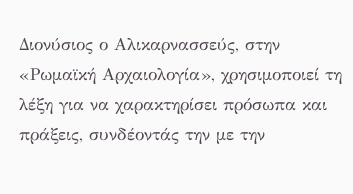Διονύσιος ο Αλικαρνασσεύς, στην «Ρωμαϊκή Αρχαιολογία», χρησιμοποιεί τη λέξη για να χαρακτηρίσει πρόσωπα και πράξεις, συνδέοντάς την με την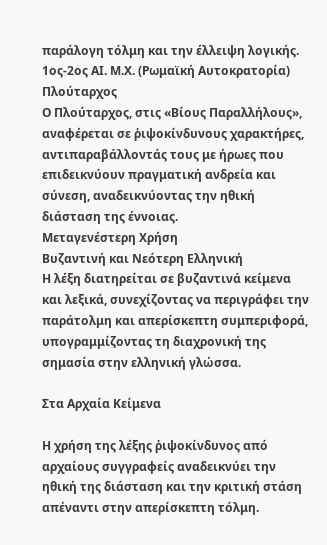παράλογη τόλμη και την έλλειψη λογικής.
1ος-2ος ΑΙ. Μ.Χ. (Ρωμαϊκή Αυτοκρατορία)
Πλούταρχος
Ο Πλούταρχος, στις «Βίους Παραλλήλους», αναφέρεται σε ῥιψοκίνδυνους χαρακτήρες, αντιπαραβάλλοντάς τους με ήρωες που επιδεικνύουν πραγματική ανδρεία και σύνεση, αναδεικνύοντας την ηθική διάσταση της έννοιας.
Μεταγενέστερη Χρήση
Βυζαντινή και Νεότερη Ελληνική
Η λέξη διατηρείται σε βυζαντινά κείμενα και λεξικά, συνεχίζοντας να περιγράφει την παράτολμη και απερίσκεπτη συμπεριφορά, υπογραμμίζοντας τη διαχρονική της σημασία στην ελληνική γλώσσα.

Στα Αρχαία Κείμενα

Η χρήση της λέξης ῥιψοκίνδυνος από αρχαίους συγγραφείς αναδεικνύει την ηθική της διάσταση και την κριτική στάση απέναντι στην απερίσκεπτη τόλμη.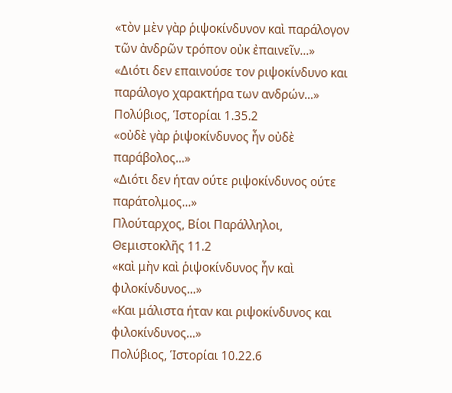«τὸν μὲν γὰρ ῥιψοκίνδυνον καὶ παράλογον τῶν ἀνδρῶν τρόπον οὐκ ἐπαινεῖν...»
«Διότι δεν επαινούσε τον ριψοκίνδυνο και παράλογο χαρακτήρα των ανδρών...»
Πολύβιος, Ἱστορίαι 1.35.2
«οὐδὲ γὰρ ῥιψοκίνδυνος ἦν οὐδὲ παράβολος...»
«Διότι δεν ήταν ούτε ριψοκίνδυνος ούτε παράτολμος...»
Πλούταρχος, Βίοι Παράλληλοι, Θεμιστοκλῆς 11.2
«καὶ μὴν καὶ ῥιψοκίνδυνος ἦν καὶ φιλοκίνδυνος...»
«Και μάλιστα ήταν και ριψοκίνδυνος και φιλοκίνδυνος...»
Πολύβιος, Ἱστορίαι 10.22.6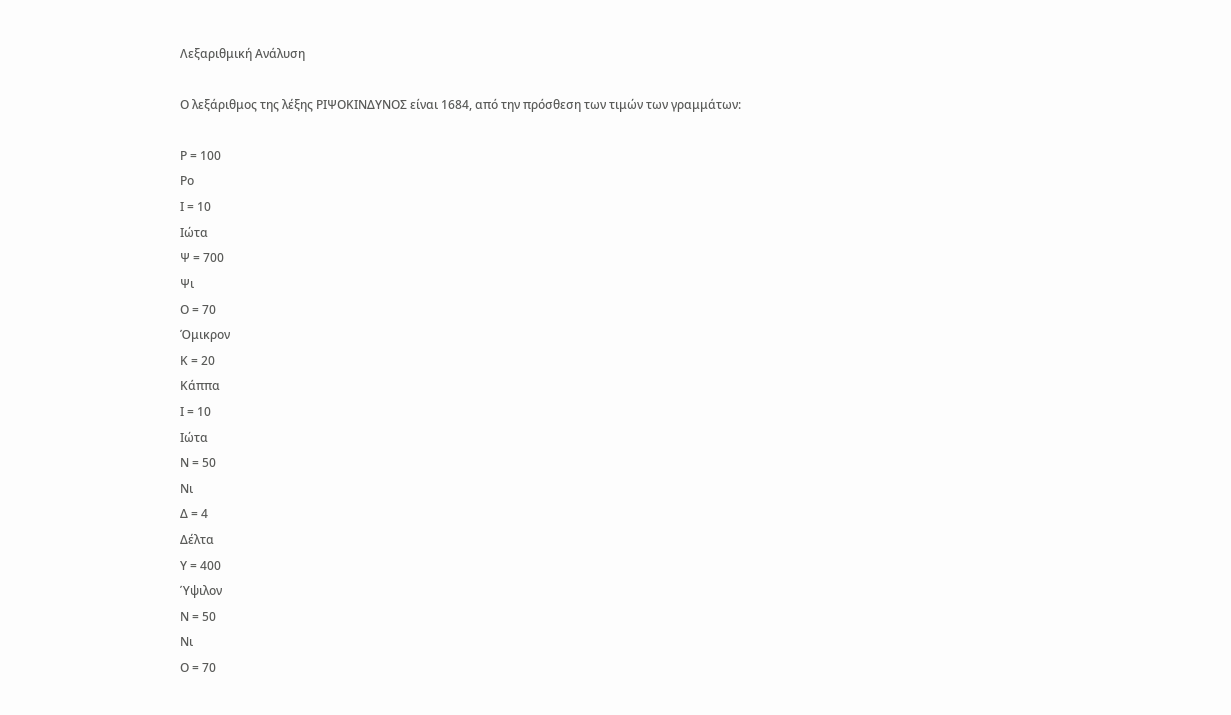Λεξαριθμική Ανάλυση

Ο λεξάριθμος της λέξης ΡΙΨΟΚΙΝΔΥΝΟΣ είναι 1684, από την πρόσθεση των τιμών των γραμμάτων:

Ρ = 100
Ρο
Ι = 10
Ιώτα
Ψ = 700
Ψι
Ο = 70
Όμικρον
Κ = 20
Κάππα
Ι = 10
Ιώτα
Ν = 50
Νι
Δ = 4
Δέλτα
Υ = 400
Ύψιλον
Ν = 50
Νι
Ο = 70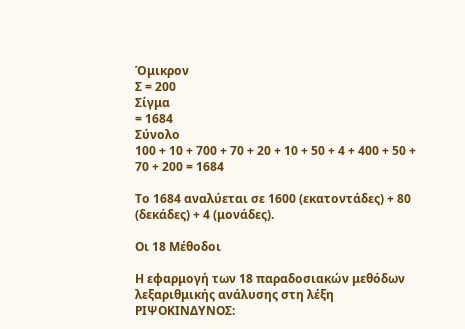Όμικρον
Σ = 200
Σίγμα
= 1684
Σύνολο
100 + 10 + 700 + 70 + 20 + 10 + 50 + 4 + 400 + 50 + 70 + 200 = 1684

Το 1684 αναλύεται σε 1600 (εκατοντάδες) + 80 (δεκάδες) + 4 (μονάδες).

Οι 18 Μέθοδοι

Η εφαρμογή των 18 παραδοσιακών μεθόδων λεξαριθμικής ανάλυσης στη λέξη ΡΙΨΟΚΙΝΔΥΝΟΣ: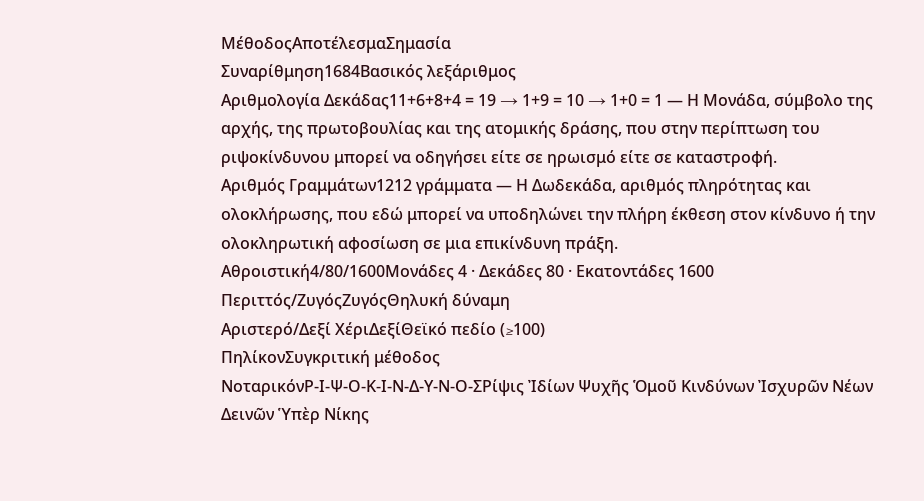ΜέθοδοςΑποτέλεσμαΣημασία
Συναρίθμηση1684Βασικός λεξάριθμος
Αριθμολογία Δεκάδας11+6+8+4 = 19 → 1+9 = 10 → 1+0 = 1 — Η Μονάδα, σύμβολο της αρχής, της πρωτοβουλίας και της ατομικής δράσης, που στην περίπτωση του ριψοκίνδυνου μπορεί να οδηγήσει είτε σε ηρωισμό είτε σε καταστροφή.
Αριθμός Γραμμάτων1212 γράμματα — Η Δωδεκάδα, αριθμός πληρότητας και ολοκλήρωσης, που εδώ μπορεί να υποδηλώνει την πλήρη έκθεση στον κίνδυνο ή την ολοκληρωτική αφοσίωση σε μια επικίνδυνη πράξη.
Αθροιστική4/80/1600Μονάδες 4 · Δεκάδες 80 · Εκατοντάδες 1600
Περιττός/ΖυγόςΖυγόςΘηλυκή δύναμη
Αριστερό/Δεξί ΧέριΔεξίΘεϊκό πεδίο (≥100)
ΠηλίκονΣυγκριτική μέθοδος
ΝοταρικόνΡ-Ι-Ψ-Ο-Κ-Ι-Ν-Δ-Υ-Ν-Ο-ΣΡίψις Ἰδίων Ψυχῆς Ὁμοῦ Κινδύνων Ἰσχυρῶν Νέων Δεινῶν Ὑπὲρ Νίκης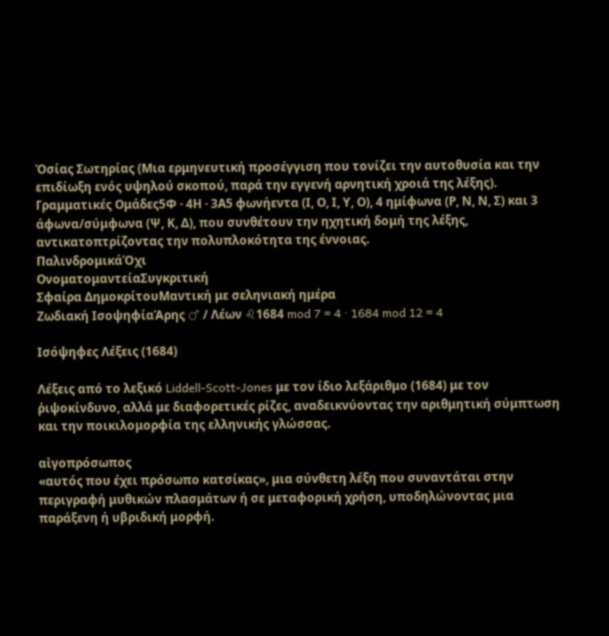Ὁσίας Σωτηρίας (Μια ερμηνευτική προσέγγιση που τονίζει την αυτοθυσία και την επιδίωξη ενός υψηλού σκοπού, παρά την εγγενή αρνητική χροιά της λέξης).
Γραμματικές Ομάδες5Φ · 4Η · 3Α5 φωνήεντα (Ι, Ο, Ι, Υ, Ο), 4 ημίφωνα (Ρ, Ν, Ν, Σ) και 3 άφωνα/σύμφωνα (Ψ, Κ, Δ), που συνθέτουν την ηχητική δομή της λέξης, αντικατοπτρίζοντας την πολυπλοκότητα της έννοιας.
ΠαλινδρομικάΌχι
ΟνοματομαντείαΣυγκριτική
Σφαίρα ΔημοκρίτουΜαντική με σεληνιακή ημέρα
Ζωδιακή ΙσοψηφίαΆρης ♂ / Λέων ♌1684 mod 7 = 4 · 1684 mod 12 = 4

Ισόψηφες Λέξεις (1684)

Λέξεις από το λεξικό Liddell-Scott-Jones με τον ίδιο λεξάριθμο (1684) με τον ῥιψοκίνδυνο, αλλά με διαφορετικές ρίζες, αναδεικνύοντας την αριθμητική σύμπτωση και την ποικιλομορφία της ελληνικής γλώσσας.

αἰγοπρόσωπος
«αυτός που έχει πρόσωπο κατσίκας», μια σύνθετη λέξη που συναντάται στην περιγραφή μυθικών πλασμάτων ή σε μεταφορική χρήση, υποδηλώνοντας μια παράξενη ή υβριδική μορφή.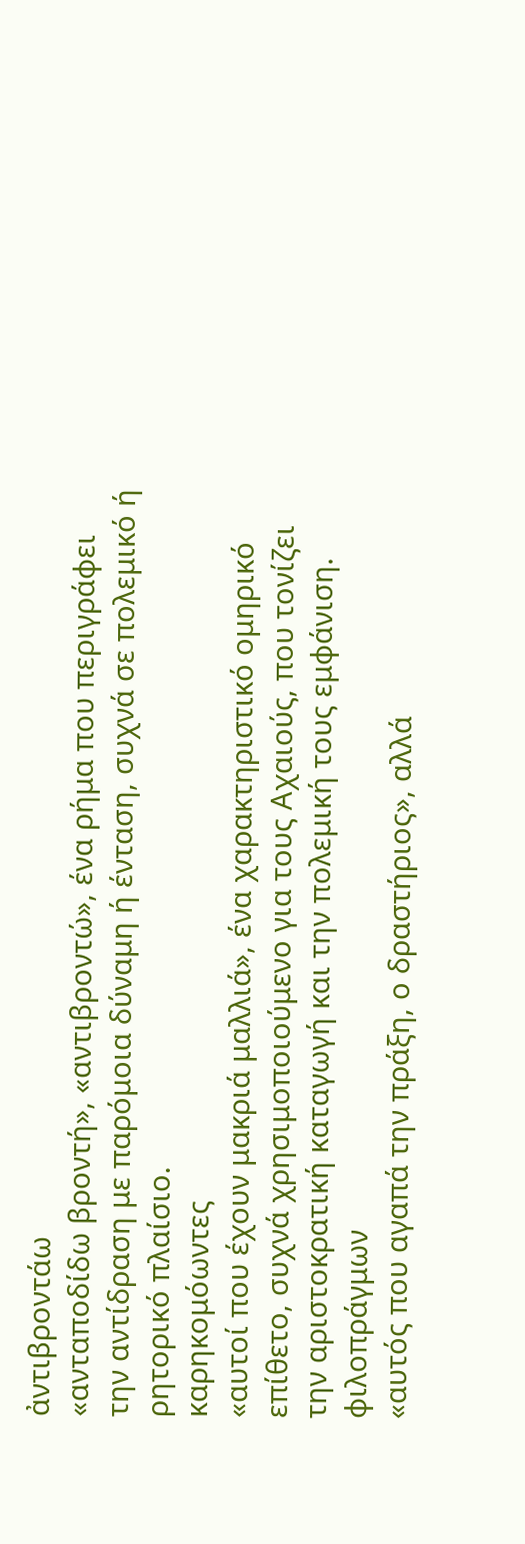ἀντιβροντάω
«ανταποδίδω βροντή», «αντιβροντώ», ένα ρήμα που περιγράφει την αντίδραση με παρόμοια δύναμη ή ένταση, συχνά σε πολεμικό ή ρητορικό πλαίσιο.
καρηκομόωντες
«αυτοί που έχουν μακριά μαλλιά», ένα χαρακτηριστικό ομηρικό επίθετο, συχνά χρησιμοποιούμενο για τους Αχαιούς, που τονίζει την αριστοκρατική καταγωγή και την πολεμική τους εμφάνιση.
φιλοπράγμων
«αυτός που αγαπά την πράξη, ο δραστήριος», αλλά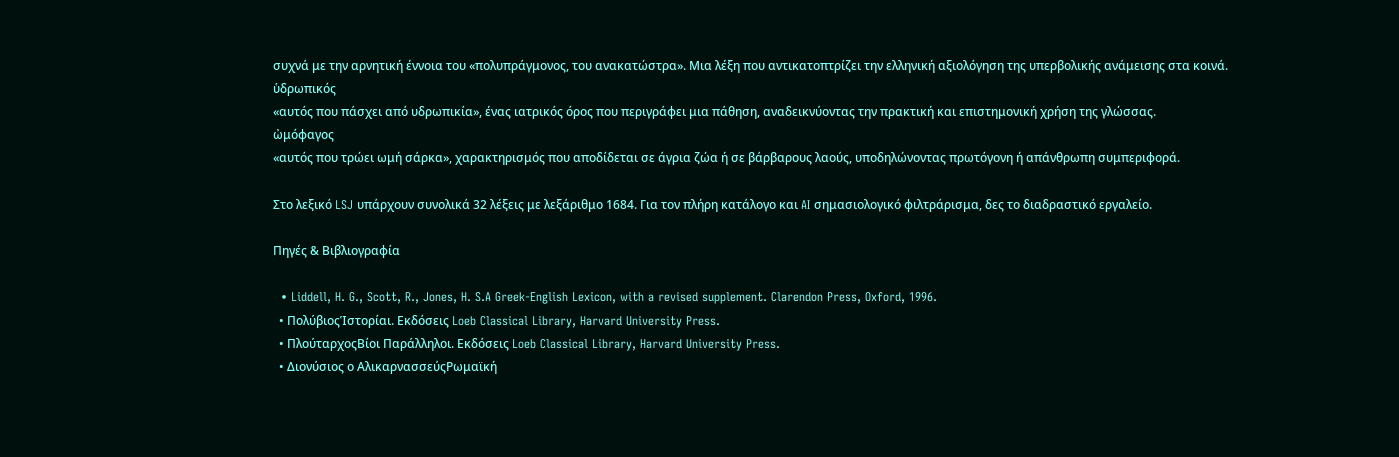συχνά με την αρνητική έννοια του «πολυπράγμονος, του ανακατώστρα». Μια λέξη που αντικατοπτρίζει την ελληνική αξιολόγηση της υπερβολικής ανάμεισης στα κοινά.
ὑδρωπικός
«αυτός που πάσχει από υδρωπικία», ένας ιατρικός όρος που περιγράφει μια πάθηση, αναδεικνύοντας την πρακτική και επιστημονική χρήση της γλώσσας.
ὠμόφαγος
«αυτός που τρώει ωμή σάρκα», χαρακτηρισμός που αποδίδεται σε άγρια ζώα ή σε βάρβαρους λαούς, υποδηλώνοντας πρωτόγονη ή απάνθρωπη συμπεριφορά.

Στο λεξικό LSJ υπάρχουν συνολικά 32 λέξεις με λεξάριθμο 1684. Για τον πλήρη κατάλογο και AI σημασιολογικό φιλτράρισμα, δες το διαδραστικό εργαλείο.

Πηγές & Βιβλιογραφία

  • Liddell, H. G., Scott, R., Jones, H. S.A Greek-English Lexicon, with a revised supplement. Clarendon Press, Oxford, 1996.
  • ΠολύβιοςἹστορίαι. Εκδόσεις Loeb Classical Library, Harvard University Press.
  • ΠλούταρχοςΒίοι Παράλληλοι. Εκδόσεις Loeb Classical Library, Harvard University Press.
  • Διονύσιος ο ΑλικαρνασσεύςΡωμαϊκή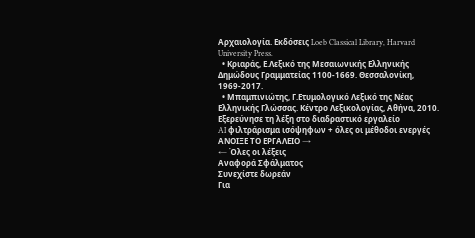Αρχαιολογία. Εκδόσεις Loeb Classical Library, Harvard University Press.
  • Κριαράς, Ε.Λεξικό της Μεσαιωνικής Ελληνικής Δημώδους Γραμματείας 1100-1669. Θεσσαλονίκη, 1969-2017.
  • Μπαμπινιώτης, Γ.Ετυμολογικό Λεξικό της Νέας Ελληνικής Γλώσσας. Κέντρο Λεξικολογίας, Αθήνα, 2010.
Εξερεύνησε τη λέξη στο διαδραστικό εργαλείο
AI φιλτράρισμα ισόψηφων + όλες οι μέθοδοι ενεργές
ΑΝΟΙΞΕ ΤΟ ΕΡΓΑΛΕΙΟ →
← Όλες οι λέξεις
Αναφορά Σφάλματος
Συνεχίστε δωρεάν
Για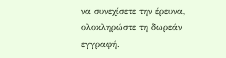να συνεχίσετε την έρευνα, ολοκληρώστε τη δωρεάν εγγραφή.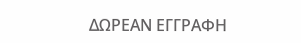ΔΩΡΕΑΝ ΕΓΓΡΑΦΗ